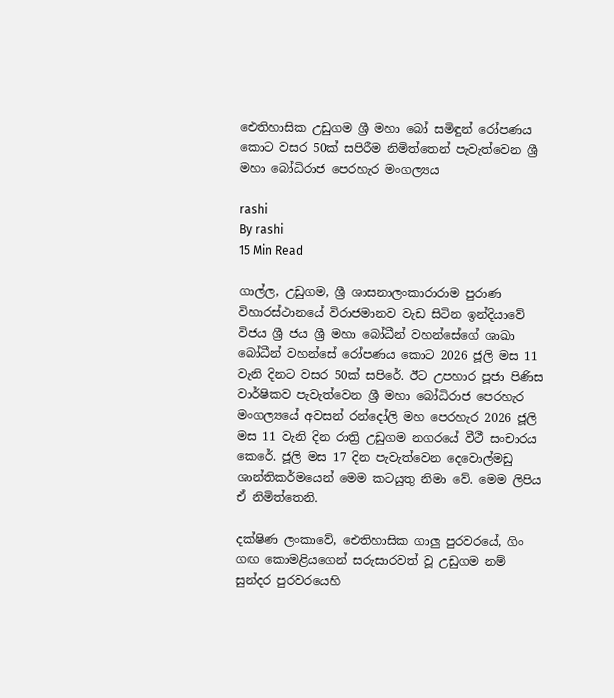ඓතිහාසික උඩුගම ශ්‍රී මහා බෝ සමිඳුන් රෝපණය කොට වසර 50ක් සපිරීම නිමිත්තෙන් පැවැත්වෙන ශ්‍රී මහා බෝධිරාජ පෙරහැර මංගල්‍යය

rashi
By rashi
15 Min Read

ගාල්ල, උඩුගම, ශ්‍රී ශාසනාලංකාරාරාම පුරාණ විහාරස්ථානයේ විරාජමානව වැඩ සිටින ඉන්දියාවේ විජය ශ්‍රී ජය ශ්‍රී මහා බෝධීන් වහන්සේගේ ශාඛා බෝධීන් වහන්සේ රෝපණය කොට 2026 ජූලි මස 11 වැනි දිනට වසර 50ක් සපිරේ. ඊට උපහාර පූජා පිණිස වාර්ෂිකව පැවැත්වෙන ශ්‍රී මහා බෝධිරාජ පෙරහැර මංගල්‍යයේ අවසන් රන්දෝලි මහ පෙරහැර 2026 ජූලි මස 11 වැනි දින රාත්‍රි උඩුගම නගරයේ වීථී සංචාරය කෙරේ. ජූලි මස 17 දින පැවැත්වෙන දෙවොල්මඩු ශාන්තිකර්මයෙන් මෙම කටයුතු නිමා වේ. මෙම ලිපිය ඒ නිමිත්තෙනි.

දක්ෂිණ ලංකාවේ, ඓතිහාසික ගාලු පුරවරයේ, ගිං ගඟ කොමළියගෙන් සරුසාරවත් වූ උඩුගම නම් සුන්දර පුරවරයෙහි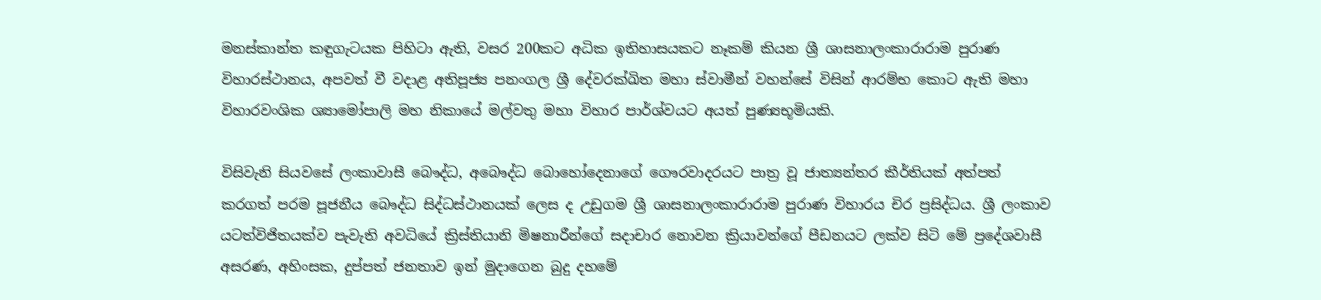මනස්කාන්ත කඳුගැටයක පිහිටා ඇති, වසර 200කට අධික ඉතිහාසයකට නෑකම් කියන ශ්‍රී ශාසනාලංකාරාරාම පුරාණ විහාරස්ථානය, අපවත් වී වදාළ අතිපූජ්‍ය පනංගල ශ්‍රී දේවරක්ඛිත මහා ස්වාමීන් වහන්සේ විසින් ආරම්භ කොට ඇති මහා විහාරවංශික ශ්‍යාමෝපාලි මහ නිකායේ මල්වතු මහා විහාර පාර්ශ්වයට අයත් පුණ්‍යභූමියකි.

විසිවැනි සියවසේ ලංකාවාසී බෞද්ධ, අබෞද්ධ බොහෝදෙනාගේ ගෞරවාදරයට පාත්‍ර වූ ජාත්‍යන්තර කීර්තියක් අත්පත් කරගත් පරම පූජනීය බෞද්ධ සිද්ධස්ථානයක් ලෙස ද උඩුගම ශ්‍රී ශාසනාලංකාරාරාම පුරාණ විහාරය චිර ප්‍රසිද්ධය. ශ්‍රී ලංකාව යටත්විජිතයක්ව පැවැති අවධියේ ක්‍රිස්තියානි මිෂනාරීන්ගේ සදාචාර නොවන ක්‍රියාවන්ගේ පීඩනයට ලක්ව සිටි මේ ප්‍රදේශවාසී අසරණ, අහිංසක, දුප්පත් ජනතාව ඉන් මුදාගෙන බුදු දහමේ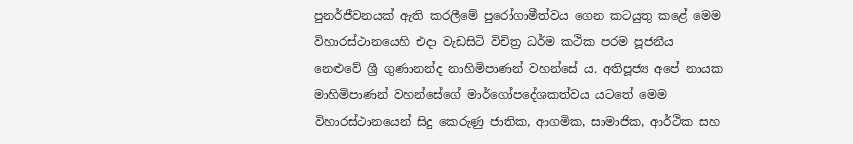පුනර්ජීවනයක් ඇති කරලීමේ පුරෝගාමීත්වය ගෙන කටයුතු කළේ මෙම විහාරස්ථානයෙහි එදා වැඩසිටි විචිත්‍ර ධර්ම කථික පරම පූජනීය නෙළුවේ ශ්‍රී ගුණානන්ද නාහිමිපාණන් වහන්සේ ය. අතිපූජ්‍ය අපේ නායක මාහිමිපාණන් වහන්සේගේ මාර්ගෝපදේශකත්වය යටතේ මෙම විහාරස්ථානයෙන් සිදු කෙරුණු ජාතික, ආගමික, සාමාජික, ආර්ථික සහ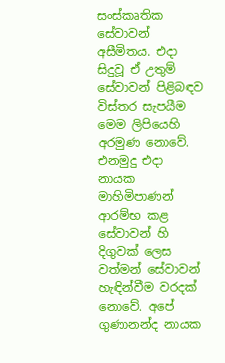සංස්කෘතික සේවාවන් අසීමිතය. එදා සිදුවූ ඒ උතුම් සේවාවන් පිළිබඳව විස්තර සැපයීම මෙම ලිපියෙහි අරමුණ නොවේ. එනමුදු එදා නායක මාහිමිපාණන් ආරම්භ කළ සේවාවන් හි දිගුවක් ලෙස වත්මන් සේවාවන් හැඳින්වීම වරදක් නොවේ. අපේ ගුණානන්ද නායක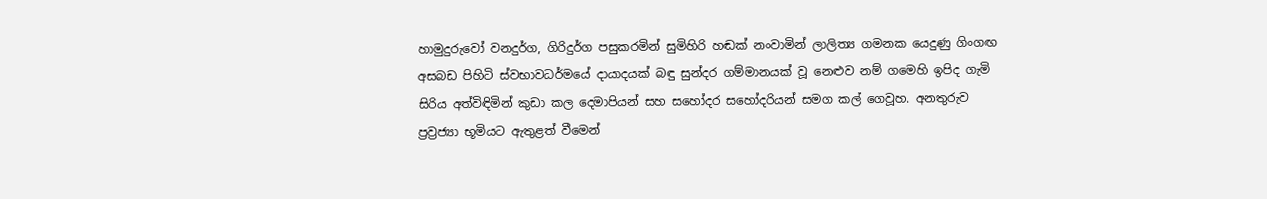හාමුදුරුවෝ වනදුර්ග, ගිරිදුර්ග පසුකරමින් සුමිහිරි හඬක් නංවාමින් ලාලිත්‍ය ගමනක යෙදුණු ගිංගඟ අසබඩ පිහිටි ස්වභාවධර්මයේ දායාදයක් බඳු සුන්දර ගම්මානයක් වූ නෙළුව නම් ගමෙහි ඉපිද ගැමි සිරිය අත්විඳිමින් කුඩා කල දෙමාපියන් සහ සහෝදර සහෝදරියන් සමග කල් ගෙවූහ. අනතුරුව ප්‍රව්‍රජ්‍යා භූමියට ඇතුළත් වීමෙන්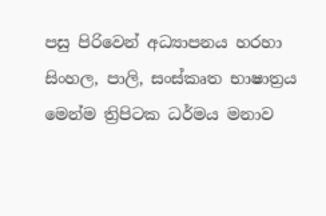පසු පිරිවෙන් අධ්‍යාපනය හරහා සිංහල, පාලි, සංස්කෘත භාෂාත්‍රය මෙන්ම ත්‍රිපිටක ධර්මය මනාව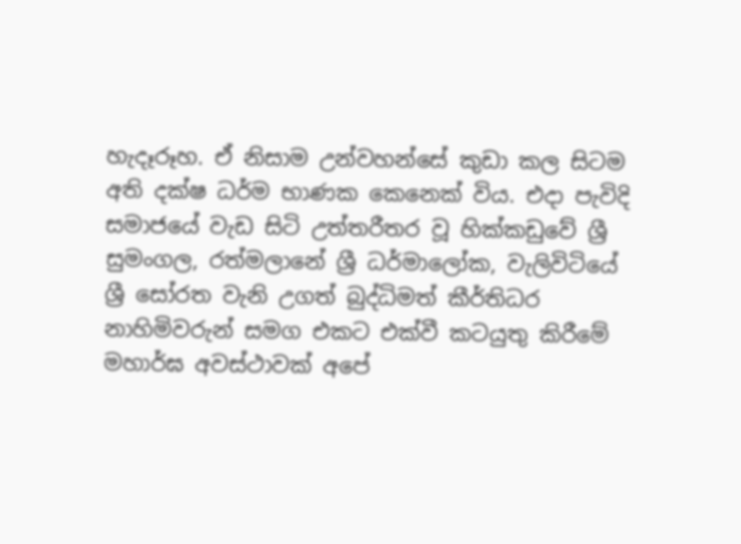හැදෑරූහ. ඒ නිසාම උන්වහන්සේ කුඩා කල සිටම අති දක්ෂ ධර්ම භාණක කෙනෙක් විය. එදා පැවිදි සමාජයේ වැඩ සිටි උත්තරීතර වූ හික්කඩුවේ ශ්‍රී සුමංගල, රත්මලානේ ශ්‍රී ධර්මාලෝක, වැලිවිටියේ ශ්‍රී සෝරත වැනි උගත් බුද්ධිමත් කීර්තිධර නාහිමිවරුන් සමග එකට එක්වී කටයුතු කිරීමේ මහාර්ඝ අවස්ථාවක් අපේ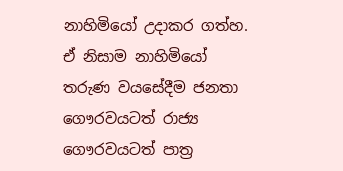නාහිමියෝ උදාකර ගත්හ. ඒ නිසාම නාහිමියෝ තරුණ වයසේදීම ජනතා ගෞරවයටත් රාජ්‍ය ගෞරවයටත් පාත්‍ර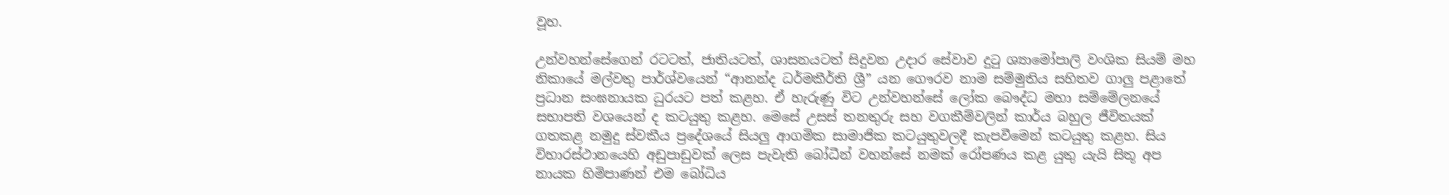වූහ.

උන්වහන්සේගෙන් රටටත්, ජාතියටත්, ශාසනයටත් සිදුවන උදාර සේවාව දුටු ශ්‍යාමෝපාලි වංශික සියම් මහ නිකායේ මල්වතු පාර්ශ්වයෙන් “ආනන්ද ධර්මකීර්ති ශ්‍රී” යන ගෞරව නාම සම්මුතිය සහිතව ගාලු පළාතේ ප්‍රධාන සංඝනායක ධුරයට පත් කළහ. ඒ හැරුණු විට උන්වහන්සේ ලෝක බෞද්ධ මහා සම්මේලනයේ සභාපති වශයෙන් ද කටයුතු කළහ. මෙසේ උසස් තනතුරු සහ වගකීම්වලින් කාර්ය බහුල ජීවිතයක් ගතකළ නමුදු ස්වකීය ප්‍රදේශයේ සියලු ආගමික සාමාජික කටයුතුවලදී කැපවීමෙන් කටයුතු කළහ. සිය විහාරස්ථානයෙහි අඩුපාඩුවක් ලෙස පැවැති බෝධීන් වහන්සේ නමක් රෝපණය කළ යුතු යැයි සිතූ අප නායක හිමිපාණන් එම බෝධිය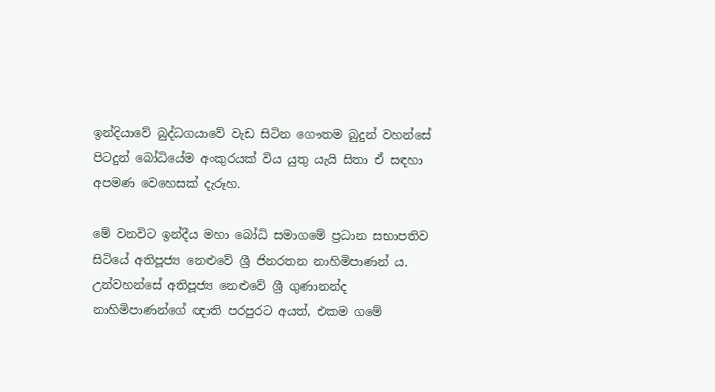ඉන්දියාවේ බුද්ධගයාවේ වැඩ සිටින ගෞතම බුදුන් වහන්සේ පිටදුන් බෝධියේම අංකුරයක් විය යුතු යැයි සිතා ඒ සඳහා අපමණ වෙහෙසක් දැරූහ.

මේ වනවිට ඉන්දීය මහා බෝධි සමාගමේ ප්‍රධාන සභාපතිව සිටියේ අතිපූජ්‍ය නෙළුවේ ශ්‍රී ජිනරතන නාහිමිපාණන් ය. උන්වහන්සේ අතිපූජ්‍ය නෙළුවේ ශ්‍රී ගුණානන්ද නාහිමිපාණන්ගේ ඥාති පරපුරට අයත්, එකම ගමේ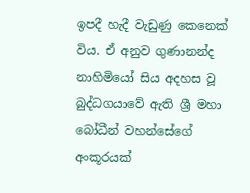ඉපදී හැදී වැඩුණු කෙනෙක් විය. ඒ අනුව ගුණානන්ද නාහිමියෝ සිය අදහස වූ බුද්ධගයාවේ ඇති ශ්‍රී මහා බෝධීන් වහන්සේගේ අංකූරයක්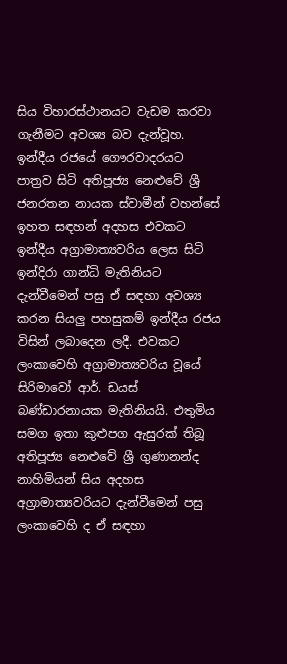සිය විහාරස්ථානයට වැඩම කරවා ගැනීමට අවශ්‍ය බව දැන්වූහ. ඉන්දීය රජයේ ගෞරවාදරයට පාත්‍රව සිටි අතිපූජ්‍ය නෙළුවේ ශ්‍රී ජනරතන නායක ස්වාමීන් වහන්සේ ඉහත සඳහන් අදහස එවකට ඉන්දීය අග්‍රාමාත්‍යවරිය ලෙස සිටි ඉන්දිරා ගාන්ධි මැතිනියට දැන්වීමෙන් පසු ඒ සඳහා අවශ්‍ය කරන සියලු පහසුකම් ඉන්දීය රජය විසින් ලබාදෙන ලදී. එවකට ලංකාවෙහි අග්‍රාමාත්‍යවරිය වූයේ සිරිමාවෝ ආර්. ඩයස් බණ්ඩාරනායක මැතිනියයි. එතුමිය සමග ඉතා කුළුපග ඇසුරක් තිබූ අතිපූජ්‍ය නෙළුවේ ශ්‍රී ගුණානන්ද නාහිමියන් සිය අදහස අග්‍රාමාත්‍යවරියට දැන්වීමෙන් පසු ලංකාවෙහි ද ඒ සඳහා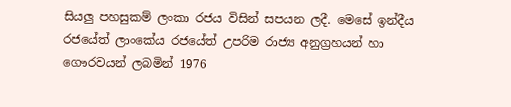සියලු පහසුකම් ලංකා රජය විසින් සපයන ලදී. මෙසේ ඉන්දීය රජයේත් ලාංකේය රජයේත් උපරිම රාජ්‍ය අනුග්‍රහයන් හා ගෞරවයන් ලබමින් 1976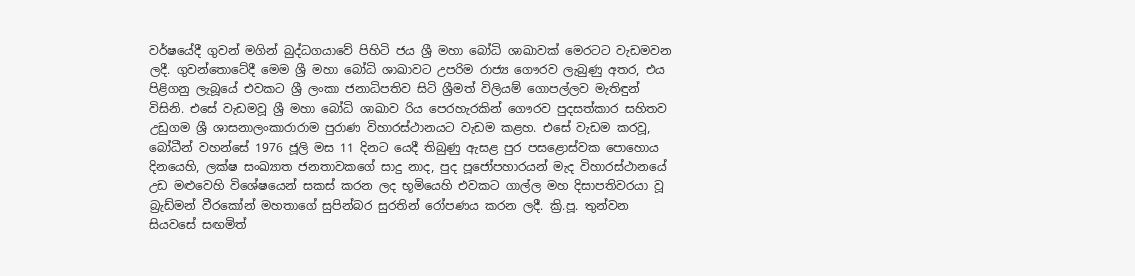වර්ෂයේදී ගුවන් මගින් බුද්ධගයාවේ පිහිටි ජය ශ්‍රී මහා බෝධි ශාඛාවක් මෙරටට වැඩමවන ලදී. ගුවන්තොටේදී මෙම ශ්‍රී මහා බෝධි ශාඛාවට උපරිම රාජ්‍ය ගෞරව ලැබුණු අතර, එය පිළිගනු ලැබූයේ එවකට ශ්‍රී ලංකා ජනාධිපතිව සිටි ශ්‍රීමත් විලියම් ගොපල්ලව මැතිඳුන් විසිනි. එසේ වැඩමවූ ශ්‍රී මහා බෝධි ශාඛාව රිය පෙරහැරකින් ගෞරව පුදසත්කාර සහිතව උඩුගම ශ්‍රී ශාසනාලංකාරාරාම පුරාණ විහාරස්ථානයට වැඩම කළහ. එසේ වැඩම කරවූ, බෝධීන් වහන්සේ 1976 ජූලි මස 11 දිනට යෙදී තිබුණු ඇසළ පුර පසළොස්වක පොහොය දිනයෙහි, ලක්ෂ සංඛ්‍යාත ජනතාවකගේ සාදු නාද, පුද පූජෝපහාරයන් මැද විහාරස්ථානයේ උඩ මළුවෙහි විශේෂයෙන් සකස් කරන ලද භූමියෙහි එවකට ගාල්ල මහ දිසාපතිවරයා වූ බ්‍රැඩ්මන් වීරකෝන් මහතාගේ සුපින්බර සුරතින් රෝපණය කරන ලදී. ක්‍රි.පූ. තුන්වන සියවසේ සඟමිත්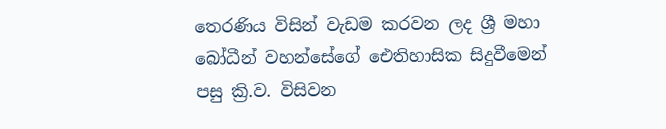තෙරණිය විසින් වැඩම කරවන ලද ශ්‍රී මහා බෝධීන් වහන්සේගේ ඓතිහාසික සිදුවීමෙන් පසු ක්‍රි.ව. විසිවන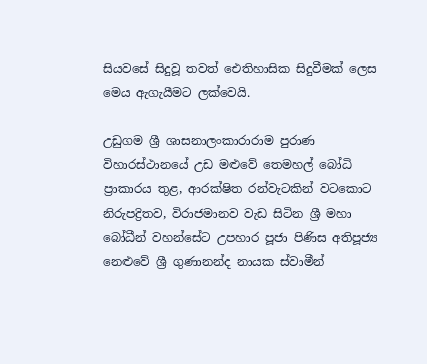සියවසේ සිදුවූ තවත් ඓතිහාසික සිදුවීමක් ලෙස මෙය ඇගැයීමට ලක්වෙයි.

උඩුගම ශ්‍රී ශාසනාලංකාරාරාම පුරාණ විහාරස්ථානයේ උඩ මළුවේ තෙමහල් බෝධි ප්‍රාකාරය තුළ, ආරක්ෂිත රන්වැටකින් වටකොට නිරුපද්‍රිතව, විරාජමානව වැඩ සිටින ශ්‍රී මහා බෝධීන් වහන්සේට උපහාර පූජා පිණිස අතිපූජ්‍ය නෙළුවේ ශ්‍රී ගුණානන්ද නායක ස්වාමීන්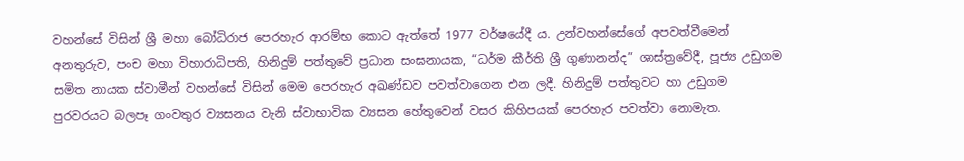වහන්සේ විසින් ශ්‍රී මහා බෝධිරාජ පෙරහැර ආරම්භ කොට ඇත්තේ 1977 වර්ෂයේදී ය. උන්වහන්සේගේ අපවත්වීමෙන් අනතුරුව, පංච මහා විහාරාධිපති, හිනිදුම් පත්තුවේ ප්‍රධාන සංඝනායක, “ධර්ම කීර්ති ශ්‍රී ගුණානන්ද” ශාස්ත්‍රවේදී, පූජ්‍ය උඩුගම සමිත නායක ස්වාමීන් වහන්සේ විසින් මෙම පෙරහැර අඛණ්ඩව පවත්වාගෙන එන ලදී. හිනිදුම් පත්තුවට හා උඩුගම පුරවරයට බලපෑ ගංවතුර ව්‍යසනය වැනි ස්වාභාවික ව්‍යසන හේතුවෙන් වසර කිහිපයක් පෙරහැර පවත්වා නොමැත.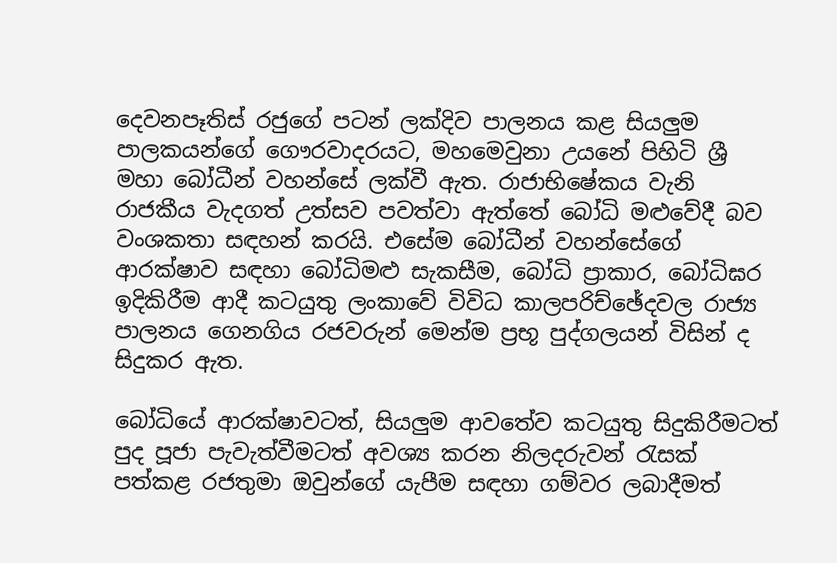දෙවනපෑතිස් රජුගේ පටන් ලක්දිව පාලනය කළ සියලුම පාලකයන්ගේ ගෞරවාදරයට, මහමෙවුනා උයනේ පිහිටි ශ්‍රී මහා බෝධීන් වහන්සේ ලක්වී ඇත. රාජාභිෂේකය වැනි රාජකීය වැදගත් උත්සව පවත්වා ඇත්තේ බෝධි මළුවේදී බව වංශකතා සඳහන් කරයි. එසේම බෝධීන් වහන්සේගේ ආරක්ෂාව සඳහා බෝධිමළු සැකසීම, බෝධි ප්‍රාකාර, බෝධිඝර ඉදිකිරීම ආදී කටයුතු ලංකාවේ විවිධ කාලපරිච්ඡේදවල රාජ්‍ය පාලනය ගෙනගිය රජවරුන් මෙන්ම ප්‍රභූ පුද්ගලයන් විසින් ද සිදුකර ඇත.

බෝධියේ ආරක්ෂාවටත්, සියලුම ආවතේව කටයුතු සිදුකිරීමටත් පුද පූජා පැවැත්වීමටත් අවශ්‍ය කරන නිලදරුවන් රැසක් පත්කළ රජතුමා ඔවුන්ගේ යැපීම සඳහා ගම්වර ලබාදීමත්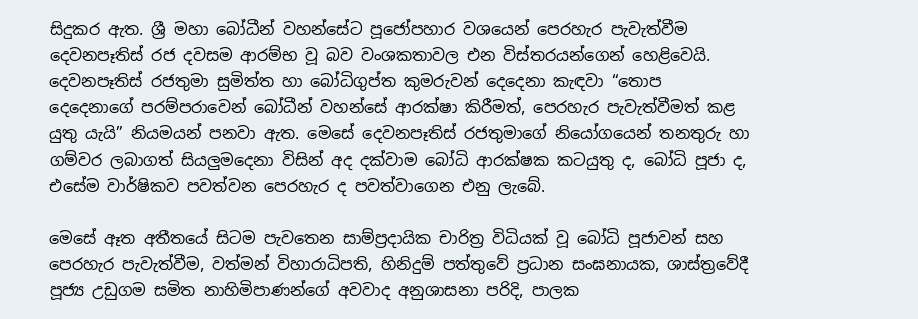සිදුකර ඇත. ශ්‍රී මහා බෝධීන් වහන්සේට පූජෝපහාර වශයෙන් පෙරහැර පැවැත්වීම දෙවනපෑතිස් රජ දවසම ආරම්භ වූ බව වංශකතාවල එන විස්තරයන්ගෙන් හෙළිවෙයි. දෙවනපෑතිස් රජතුමා සුමිත්ත හා බෝධිගුප්ත කුමරුවන් දෙදෙනා කැඳවා “තොප දෙදෙනාගේ පරම්පරාවෙන් බෝධීන් වහන්සේ ආරක්ෂා කිරීමත්, පෙරහැර පැවැත්වීමත් කළ යුතු යැයි” නියමයන් පනවා ඇත. මෙසේ දෙවනපෑතිස් රජතුමාගේ නියෝගයෙන් තනතුරු හා ගම්වර ලබාගත් සියලුමදෙනා විසින් අද දක්වාම බෝධි ආරක්ෂක කටයුතු ද, බෝධි පූජා ද, එසේම වාර්ෂිකව පවත්වන පෙරහැර ද පවත්වාගෙන එනු ලැබේ.

මෙසේ ඈත අතීතයේ සිටම පැවතෙන සාම්ප්‍රදායික චාරිත්‍ර විධියක් වූ බෝධි පූජාවන් සහ පෙරහැර පැවැත්වීම, වත්මන් විහාරාධිපති, හිනිදුම් පත්තුවේ ප්‍රධාන සංඝනායක, ශාස්ත්‍රවේදී පූජ්‍ය උඩුගම සමිත නාහිමිපාණන්ගේ අවවාද අනුශාසනා පරිදි, පාලක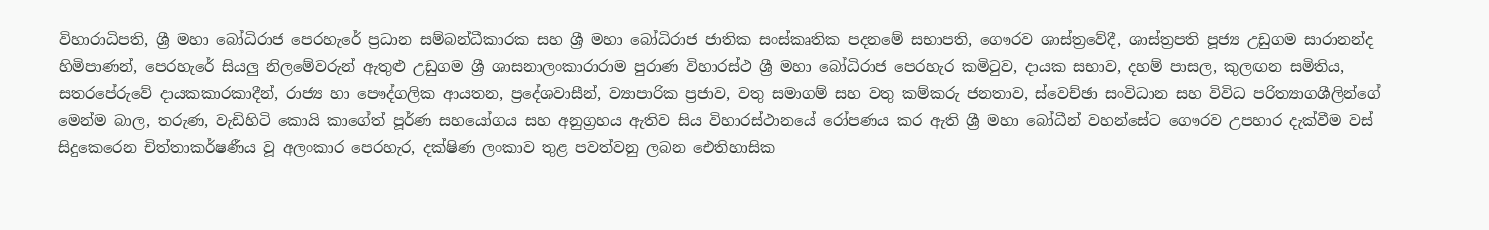විහාරාධිපති, ශ්‍රී මහා බෝධිරාජ පෙරහැරේ ප්‍රධාන සම්බන්ධීකාරක සහ ශ්‍රී මහා බෝධිරාජ ජාතික සංස්කෘතික පදනමේ සභාපති, ගෞරව ශාස්ත්‍රවේදී, ශාස්ත්‍රපති පූජ්‍ය උඩුගම සාරානන්ද හිමිපාණන්, පෙරහැරේ සියලු නිලමේවරුන් ඇතුළු උඩුගම ශ්‍රී ශාසනාලංකාරාරාම පුරාණ විහාරස්ථ ශ්‍රී මහා බෝධිරාජ පෙරහැර කමිටුව, දායක සභාව, දහම් පාසල, කුලඟන සමිතිය, සතරපේරුවේ දායකකාරකාදීන්, රාජ්‍ය හා පෞද්ගලික ආයතන, ප්‍රදේශවාසීන්, ව්‍යාපාරික ප්‍රජාව, වතු සමාගම් සහ වතු කම්කරු ජනතාව, ස්වෙච්ඡා සංවිධාන සහ විවිධ පරිත්‍යාගශීලින්ගේ මෙන්ම බාල, තරුණ, වැඩිහිටි කොයි කාගේත් පූර්ණ සහයෝගය සහ අනුග්‍රහය ඇතිව සිය විහාරස්ථානයේ රෝපණය කර ඇති ශ්‍රී මහා බෝධීන් වහන්සේට ගෞරව උපහාර දැක්වීම වස් සිදුකෙරෙන චිත්තාකර්ෂණීය වූ අලංකාර පෙරහැර, දක්ෂිණ ලංකාව තුළ පවත්වනු ලබන ඓතිහාසික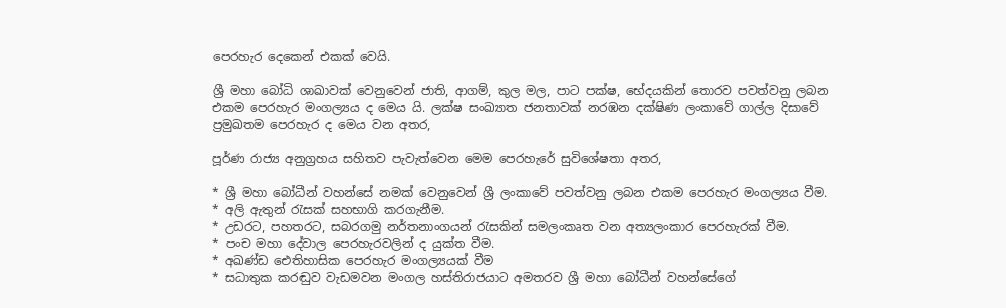පෙරහැර දෙකෙන් එකක් වෙයි.

ශ්‍රී මහා බෝධි ශාඛාවක් වෙනුවෙන් ජාති, ආගම්, කුල මල, පාට පක්ෂ, භේදයකින් තොරව පවත්වනු ලබන එකම පෙරහැර මංගල්‍යය ද මෙය යි. ලක්ෂ සංඛ්‍යාත ජනතාවක් නරඹන දක්ෂිණ ලංකාවේ ගාල්ල දිසාවේ ප්‍රමුඛතම පෙරහැර ද මෙය වන අතර,

පූර්ණ රාජ්‍ය අනුග්‍රහය සහිතව පැවැත්වෙන මෙම පෙරහැරේ සුවිශේෂතා අතර,

* ශ්‍රී මහා බෝධීන් වහන්සේ නමක් වෙනුවෙන් ශ්‍රී ලංකාවේ පවත්වනු ලබන එකම පෙරහැර මංගල්‍යය වීම.
* අලි ඇතුන් රැසක් සහභාගි කරගැනීම.
* උඩරට, පහතරට, සබරගමු නර්තනාංගයන් රැසකින් සමලංකෘත වන අත්‍යලංකාර පෙරහැරක් වීම.
* පංච මහා දේවාල පෙරහැරවලින් ද යුක්ත වීම.
* අඛණ්ඩ ඓතිහාසික පෙරහැර මංගල්‍යයක් වීම
* සධාතුක කරඬුව වැඩමවන මංගල හස්තිරාජයාට අමතරව ශ්‍රී මහා බෝධීන් වහන්සේගේ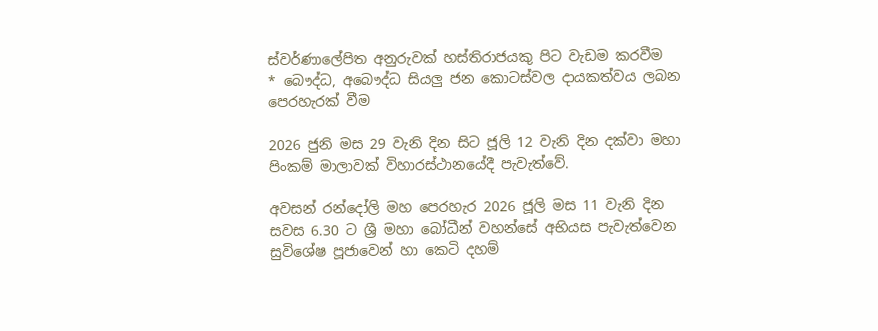ස්වර්ණාලේපිත අනුරුවක් හස්තිරාජයකු පිට වැඩම කරවීම
* බෞද්ධ, අබෞද්ධ සියලු ජන කොටස්වල දායකත්වය ලබන පෙරහැරක් වීම

2026 ජුනි මස 29 වැනි දින සිට ජූලි 12 වැනි දින දක්වා මහා පිංකම් මාලාවක් විහාරස්ථානයේදී පැවැත්වේ.

අවසන් රන්දෝලි මහ පෙරහැර 2026 ජූලි මස 11 වැනි දින සවස 6.30 ට ශ්‍රී මහා බෝධීන් වහන්සේ අභියස පැවැත්වෙන සුවිශේෂ පූජාවෙන් හා කෙටි දහම්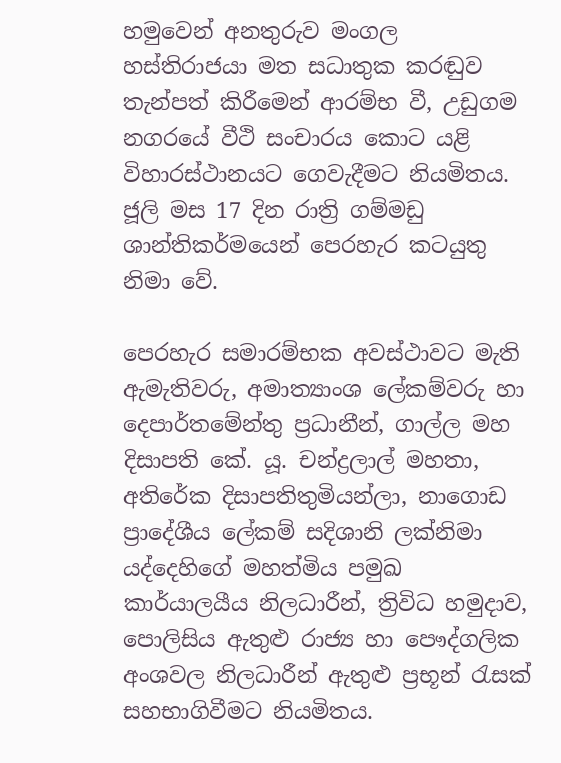හමුවෙන් අනතුරුව මංගල හස්තිරාජයා මත සධාතුක කරඬුව තැන්පත් කිරීමෙන් ආරම්භ වී, උඩුගම නගරයේ වීථි සංචාරය කොට යළි විහාරස්ථානයට ගෙවැදීමට නියමිතය. ජූලි මස 17 දින රාත්‍රි ගම්මඩු ශාන්තිකර්මයෙන් පෙරහැර කටයුතු නිමා වේ.

පෙරහැර සමාරම්භක අවස්ථාවට මැති ඇමැතිවරු, අමාත්‍යාංශ ලේකම්වරු හා දෙපාර්තමේන්තු ප්‍රධානීන්, ගාල්ල මහ දිසාපති කේ. යූ. චන්ද්‍රලාල් මහතා, අතිරේක දිසාපතිතුමියන්ලා, නාගොඩ ප්‍රාදේශීය ලේකම් සදිශානි ලක්නිමා යද්දෙහිගේ මහත්මිය පමුඛ කාර්යාලයීය නිලධාරීන්, ත්‍රිවිධ හමුදාව, පොලිසිය ඇතුළු රාජ්‍ය හා පෞද්ගලික අංශවල නිලධාරීන් ඇතුළු ප්‍රභූන් රැසක් සහභාගිවීමට නියමිතය.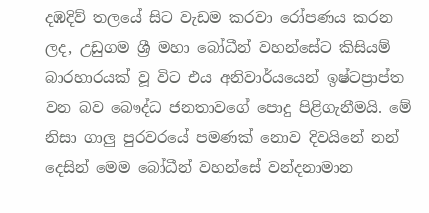දඹදිව් තලයේ සිට වැඩම කරවා රෝපණය කරන ලද, උඩුගම ශ්‍රී මහා බෝධීන් වහන්සේට කිසියම් බාරහාරයක් වූ විට එය අනිවාර්යයෙන් ඉෂ්ටප්‍රාප්ත වන බව බෞද්ධ ජනතාවගේ පොදු පිළිගැනීමයි. මේ නිසා ගාලු පුරවරයේ පමණක් නොව දිවයිනේ නන් දෙසින් මෙම බෝධීන් වහන්සේ වන්දනාමාන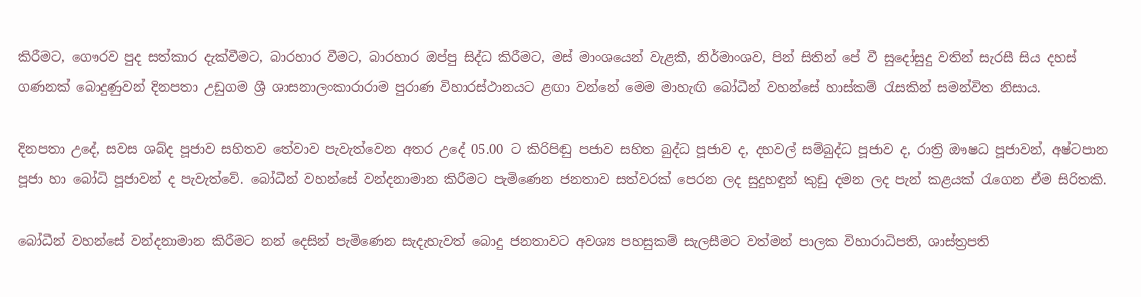කිරීමට, ගෞරව පුද සත්කාර දැක්වීමට, බාරහාර වීමට, බාරහාර ඔප්පු සිද්ධ කිරීමට, මස් මාංශයෙන් වැළකී, නිර්මාංශව, පින් සිතින් පේ වී සුදෝසුදු වතින් සැරසී සිය දහස් ගණනක් බොදුණුවන් දිනපතා උඩුගම ශ්‍රී ශාසනාලංකාරාරාම පුරාණ විහාරස්ථානයට ළඟා වන්නේ මෙම මාහැඟි බෝධීන් වහන්සේ හාස්කම් රැසකින් සමන්විත නිසාය.

දිනපතා උදේ, සවස ශබ්ද පූජාව සහිතව තේවාව පැවැත්වෙන අතර උදේ 05.00 ට කිරිපිඬු පජාව සහිත බුද්ධ පූජාව ද, දහවල් සම්බුද්ධ පූජාව ද, රාත්‍රි ඖෂධ පූජාවන්, අෂ්ටපාන පූජා හා බෝධි පූජාවන් ද පැවැත්වේ. බෝධීන් වහන්සේ වන්දනාමාන කිරීමට පැමිණෙන ජනතාව සත්වරක් පෙරන ලද සුදුහඳුන් කුඩු දමන ලද පැන් කළයක් රැගෙන ඒම සිරිතකි.

බෝධීන් වහන්සේ වන්දනාමාන කිරීමට නන් දෙසින් පැමිණෙන සැදැහැවත් බොදු ජනතාවට අවශ්‍ය පහසුකම් සැලසීමට වත්මන් පාලක විහාරාධිපති, ශාස්ත්‍රපති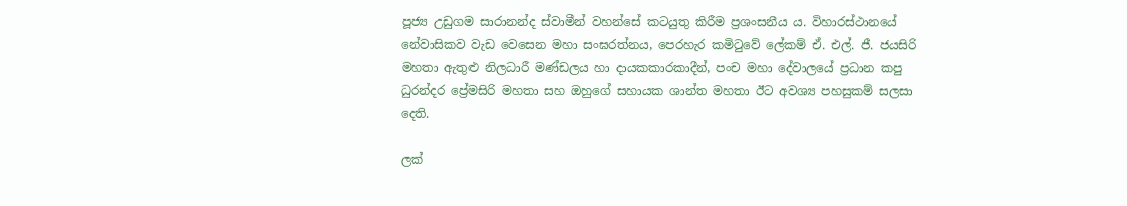පූජ්‍ය උඩුගම සාරානන්ද ස්වාමීන් වහන්සේ කටයුතු කිරීම ප්‍රශංසනීය ය. විහාරස්ථානයේ නේවාසිකව වැඩ වෙසෙන මහා සංඝරත්නය, පෙරහැර කමිටුවේ ලේකම් ඒ. එල්. ජී. ජයසිරි මහතා ඇතුළු නිලධාරී මණ්ඩලය හා දායකකාරකාදීන්, පංච මහා දේවාලයේ ප්‍රධාන කපු ධුරන්දර ප්‍රේමසිරි මහතා සහ ඔහුගේ සහායක ශාන්ත මහතා ඊට අවශ්‍ය පහසුකම් සලසා දෙති.

ලක්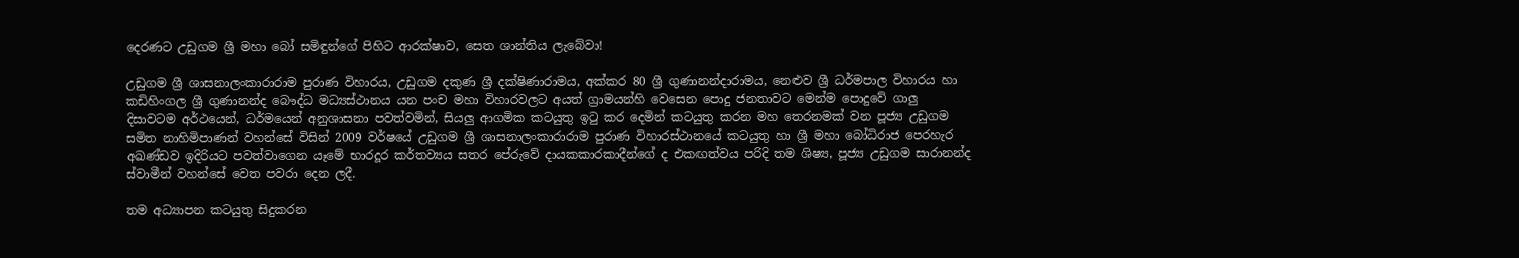දෙරණට උඩුගම ශ්‍රී මහා බෝ සමිඳුන්ගේ පිහිට ආරක්ෂාව, සෙත ශාන්තිය ලැබේවා!

උඩුගම ශ්‍රී ශාසනාලංකාරාරාම පුරාණ විහාරය, උඩුගම දකුණ ශ්‍රී දක්ෂිණාරාමය, අක්කර 80 ශ්‍රී ගුණානන්දාරාමය, නෙළුව ශ්‍රී ධර්මපාල විහාරය හා කඩිහිංගල ශ්‍රී ගුණානන්ද බෞද්ධ මධ්‍යස්ථානය යන පංච මහා විහාරවලට අයත් ග්‍රාමයන්හි වෙසෙන පොදු ජනතාවට මෙන්ම පොදුවේ ගාලු දිසාවටම අර්ථයෙන්, ධර්මයෙන් අනුශාසනා පවත්වමින්, සියලු ආගමික කටයුතු ඉටු කර දෙමින් කටයුතු කරන මහ තෙරනමක් වන පූජ්‍ය උඩුගම සමිත නාහිමිපාණන් වහන්සේ විසින් 2009 වර්ෂයේ උඩුගම ශ්‍රී ශාසනාලංකාරාරාම පුරාණ විහාරස්ථානයේ කටයුතු හා ශ්‍රී මහා බෝධිරාජ පෙරහැර අඛණ්ඩව ඉදිරියට පවත්වාගෙන යෑමේ භාරදූර කර්තව්‍යය සතර පේරුවේ දායකකාරකාදීන්ගේ ද එකඟත්වය පරිදි තම ශිෂ්‍ය, පූජ්‍ය උඩුගම සාරානන්ද ස්වාමීන් වහන්සේ වෙත පවරා දෙන ලදී.

තම අධ්‍යාපන කටයුතු සිදුකරන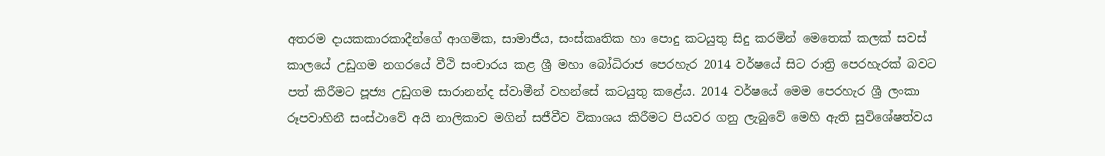අතරම දායකකාරකාදීන්ගේ ආගමික, සාමාජීය, සංස්කෘතික හා පොදු කටයුතු සිදු කරමින් මෙතෙක් කලක් සවස් කාලයේ උඩුගම නගරයේ වීථි සංචාරය කළ ශ්‍රී මහා බෝධිරාජ පෙරහැර 2014 වර්ෂයේ සිට රාත්‍රි පෙරහැරක් බවට පත් කිරීමට පූජ්‍ය උඩුගම සාරානන්ද ස්වාමීන් වහන්සේ කටයුතු කළේය. 2014 වර්ෂයේ මෙම පෙරහැර ශ්‍රී ලංකා රූපවාහිනී සංස්ථාවේ අයි නාලිකාව මගින් සජීවීව විකාශය කිරීමට පියවර ගනු ලැබුවේ මෙහි ඇති සුවිශේෂත්වය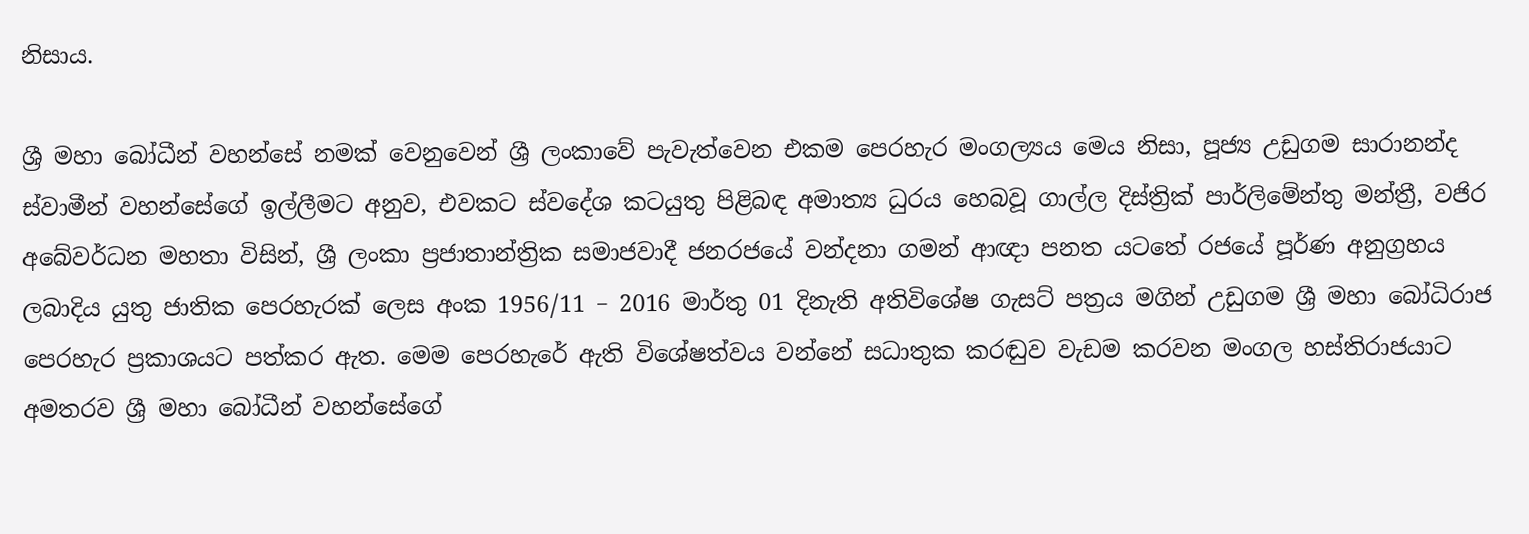නිසාය.

ශ්‍රී මහා බෝධීන් වහන්සේ නමක් වෙනුවෙන් ශ්‍රී ලංකාවේ පැවැත්වෙන එකම පෙරහැර මංගල්‍යය මෙය නිසා, පූජ්‍ය උඩුගම සාරානන්ද ස්වාමීන් වහන්සේගේ ඉල්ලීමට අනුව, එවකට ස්වදේශ කටයුතු පිළිබඳ අමාත්‍ය ධුරය හෙබවූ ගාල්ල දිස්ත්‍රික් පාර්ලිමේන්තු මන්ත්‍රී, වජිර අබේවර්ධන මහතා විසින්, ශ්‍රී ලංකා ප්‍රජාතාන්ත්‍රික සමාජවාදී ජනරජයේ වන්දනා ගමන් ආඥා පනත යටතේ රජයේ පූර්ණ අනුග්‍රහය ලබාදිය යුතු ජාතික පෙරහැරක් ලෙස අංක 1956/11 – 2016 මාර්තු 01 දිනැති අතිවිශේෂ ගැසට් පත්‍රය මගින් උඩුගම ශ්‍රී මහා බෝධිරාජ පෙරහැර ප්‍රකාශයට පත්කර ඇත. මෙම පෙරහැරේ ඇති විශේෂත්වය වන්නේ සධාතුක කරඬුව වැඩම කරවන මංගල හස්තිරාජයාට අමතරව ශ්‍රී මහා බෝධීන් වහන්සේගේ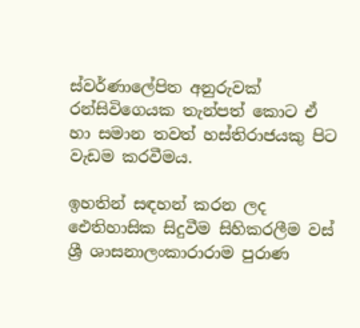ස්වර්ණාලේපිත අනුරුවක් රන්සිවිගෙයක තැන්පත් කොට ඒ හා සමාන තවත් හස්තිරාජයකු පිට වැඩම කරවීමය.

ඉහතින් සඳහන් කරන ලද ඓතිහාසික සිදුවීම සිහිකරලීම වස් ශ්‍රී ශාසනාලංකාරාරාම පුරාණ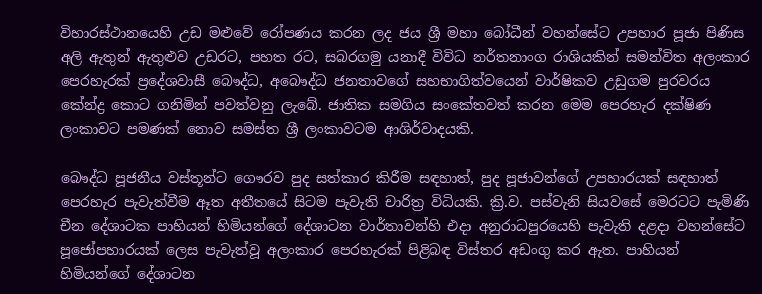විහාරස්ථානයෙහි උඩ මළුවේ රෝපණය කරන ලද ජය ශ්‍රී මහා බෝධීන් වහන්සේට උපහාර පූජා පිණිස අලි ඇතුන් ඇතුළුව උඩරට, පහත රට, සබරගමු යනාදී විවිධ නර්තනාංග රාශියකින් සමන්විත අලංකාර පෙරහැරක් ප්‍රදේශවාසී බෞද්ධ, අබෞද්ධ ජනතාවගේ සහභාගිත්වයෙන් වාර්ෂිකව උඩුගම පුරවරය කේන්ද්‍ර කොට ගනිමින් පවත්වනු ලැබේ. ජාතික සමගිය සංකේතවත් කරන මෙම පෙරහැර දක්ෂිණ ලංකාවට පමණක් නොව සමස්ත ශ්‍රී ලංකාවටම ආශිර්වාදයකි.

බෞද්ධ පූජනීය වස්තූන්ට ගෞරව පුද සත්කාර කිරීම සඳහාත්, පුද පූජාවන්ගේ උපහාරයක් සඳහාත් පෙරහැර පැවැත්වීම ඈත අතීතයේ සිටම පැවැති චාරිත්‍ර විධියකි. ක්‍රි.ව. පස්වැනි සියවසේ මෙරටට පැමිණි චීන දේශාටක පාහියන් හිමියන්ගේ දේශාටන වාර්තාවන්හි එදා අනුරාධපුරයෙහි පැවැති දළදා වහන්සේට පූජෝපහාරයක් ලෙස පැවැත්වූ අලංකාර පෙරහැරක් පිළිබඳ විස්තර අඩංගු කර ඇත. පාහියන් හිමියන්ගේ දේශාටන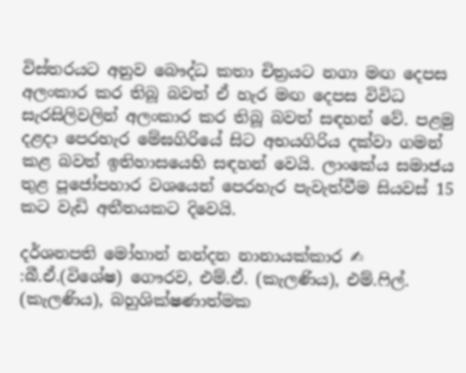විස්තරයට අනුව බෞද්ධ කතා චිත්‍රයට නගා මඟ දෙපස අලංකාර කර තිබූ බවත් ඒ හැර මඟ දෙපස විවිධ සැරසිලිවලින් අලංකාර කර තිබූ බවත් සඳහන් වේ. පළමු දළදා පෙරහැර මේඝගිරියේ සිට අභයගිරිය දක්වා ගමන් කළ බවත් ඉතිහාසයෙහි සඳහන් වෙයි. ලාංකේය සමාජය තුළ පූජෝපහාර වශයෙන් පෙරහැර පැවැත්වීම සියවස් 15 කට වැඩි අතීතයකට දිවෙයි.

දර්ශනපති මෝහාන් නන්දන නානායක්කාර ✍
:බී.ඒ.(විශේෂ) ගෞරව, එම්.ඒ. (කැලණිය), එම්.ෆිල්. (කැලණිය), බහුශික්ෂණාත්මක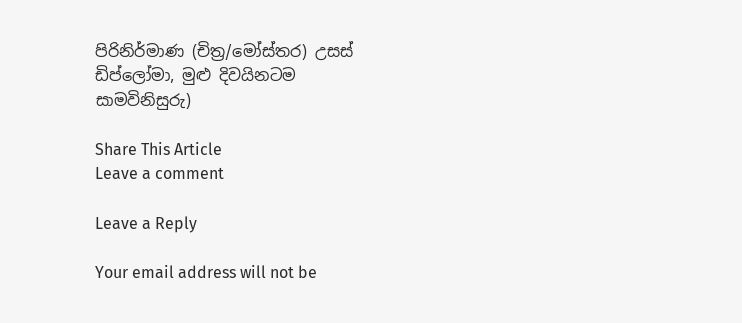පිරිනිර්මාණ (චිත්‍ර/මෝස්තර) උසස් ඩිප්ලෝමා, මුළු දිවයිනටම සාමවිනිසුරු)

Share This Article
Leave a comment

Leave a Reply

Your email address will not be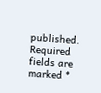published. Required fields are marked *